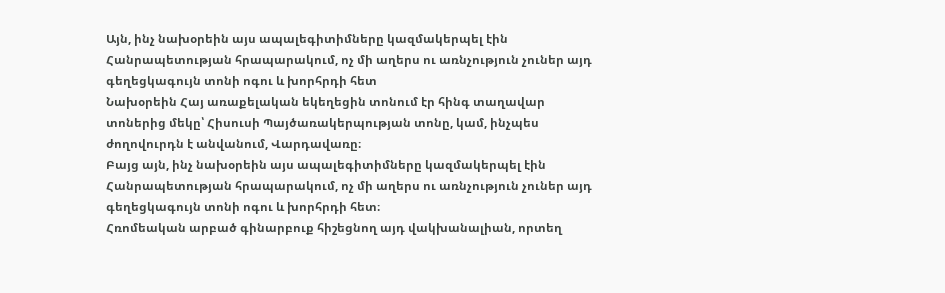Այն, ինչ նախօրեին այս ապալեգիտիմները կազմակերպել էին Հանրապետության հրապարակում, ոչ մի աղերս ու առնչություն չուներ այդ գեղեցկագույն տոնի ոգու և խորհրդի հետ
Նախօրեին Հայ առաքելական եկեղեցին տոնում էր հինգ տաղավար տոներից մեկը՝ Հիսուսի Պայծառակերպության տոնը, կամ, ինչպես ժողովուրդն է անվանում, Վարդավառը։
Բայց այն, ինչ նախօրեին այս ապալեգիտիմները կազմակերպել էին Հանրապետության հրապարակում, ոչ մի աղերս ու առնչություն չուներ այդ գեղեցկագույն տոնի ոգու և խորհրդի հետ։
Հռոմեական արբած գինարբուք հիշեցնող այդ վակխանալիան, որտեղ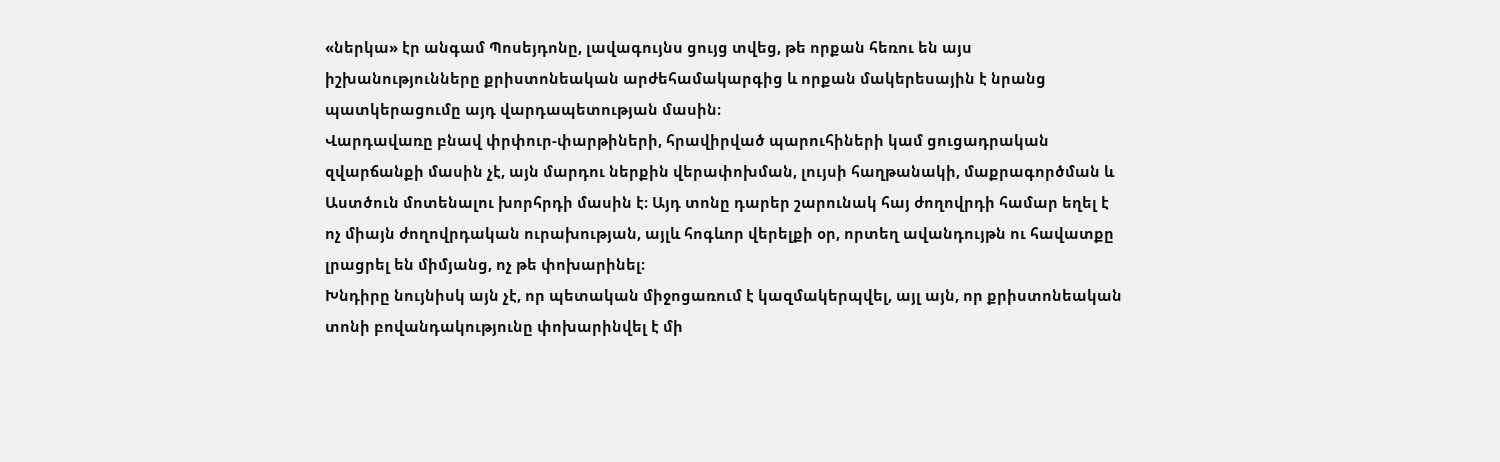«ներկա» էր անգամ Պոսեյդոնը, լավագույնս ցույց տվեց, թե որքան հեռու են այս իշխանությունները քրիստոնեական արժեհամակարգից և որքան մակերեսային է նրանց պատկերացումը այդ վարդապետության մասին։
Վարդավառը բնավ փրփուր-փարթիների, հրավիրված պարուհիների կամ ցուցադրական զվարճանքի մասին չէ, այն մարդու ներքին վերափոխման, լույսի հաղթանակի, մաքրագործման և Աստծուն մոտենալու խորհրդի մասին է։ Այդ տոնը դարեր շարունակ հայ ժողովրդի համար եղել է ոչ միայն ժողովրդական ուրախության, այլև հոգևոր վերելքի օր, որտեղ ավանդույթն ու հավատքը լրացրել են միմյանց, ոչ թե փոխարինել։
Խնդիրը նույնիսկ այն չէ, որ պետական միջոցառում է կազմակերպվել, այլ այն, որ քրիստոնեական տոնի բովանդակությունը փոխարինվել է մի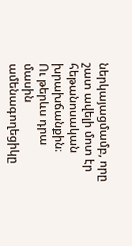ներկայացմամբ, որը շատ ավելի մոտ էր հեթանոսական խրախճանքին։
Ու թերևս դրա մասին ամենագողեցիկը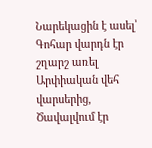Նարեկացին է ասել՝
Գոհար վարդն էր շղարշ առել
Արփիական վեհ վարսերից,
Ծավալվում էր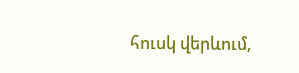հուսկ վերևում,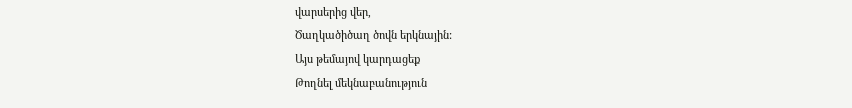վարսերից վեր,
Ծաղկածիծաղ ծովն երկնային:
Այս թեմայով կարդացեք
Թողնել մեկնաբանություն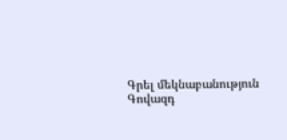Գրել մեկնաբանություն
Գովազդ